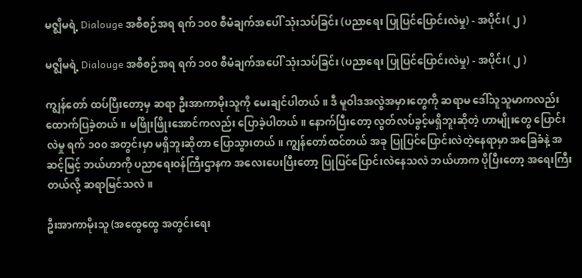မဇ္စျိမရဲ့ Dialouge အစီစဉ်အရ ရက် ၁၀၀ စီမံချက်အပေါ် သုံးသပ်ခြင်း (ပညာရေး ပြုပြင်ပြောင်းလဲမှု) - အပိုင်း( ၂ )

မဇ္စျိမရဲ့ Dialouge အစီစဉ်အရ ရက် ၁၀၀ စီမံချက်အပေါ် သုံးသပ်ခြင်း (ပညာရေး ပြုပြင်ပြောင်းလဲမှု) - အပိုင်း( ၂ )

ကျွန်တော် ထပ်ပြီးတော့မှ ဆရာ ဦးအာကာမိုးသူကို မေးချင်ပါတယ်။ ဒီ မူဝါဒအလွဲအမှားတွေကို ဆရာမ ဒေါ်သူသူမာကလည်း ထောက်ပြခဲ့တယ်။ မဖြိုးဖြိုးအောင်ကလည်း ပြောခဲ့ပါတယ်။ နောက်ပြီးတော့ လွတ်လပ်ခွင့်မရှိဘူးဆိုတဲ့ ဟာမျိုးတွေ ပြောင်းလဲမှု ရက် ၁၀၀ အတွင်းမှာ မရှိဘူးဆိုတာ ပြောသွားတယ်။ ကျွန်တော်ထင်တယ် အခု ပြုပြင်ပြောင်းလဲတဲ့နေရာမှာ အခြေခံနဲ့ အဆင့်မြင့် ဘယ်ဟာကို ပညာရေးဝန်ကြီးဌာနက အလေးပေးပြီးတော့ ပြုပြင်ပြောင်းလဲနေသလဲ ဘယ်ဟာက ပိုပြီးတော့ အရေးကြီးတယ်လို့ ဆရာမြင်သလဲ။

ဦးအာကာမိုးသူ (အထွေထွေ အတွင်းရေး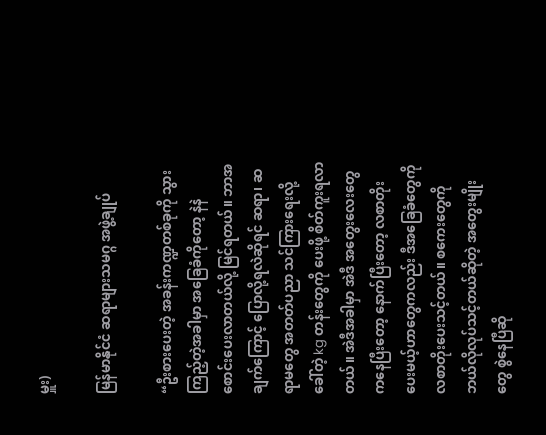မှူး)

မြန်မာနိုင်ငံ ဆရာများသမဂ္ဂ အဖွဲ့ချုပ်

“ဦးစားပေးတဲ့ အခန်းကဏ္ဍတစ်ခုကို သွားကြည့်တဲ့အခါမှာ အခြေခံကိုတော့ နဲနဲ စောင်းပေးလာတယ်လို့ မြင်ရတယ်။ ဘာအချက်ကြောင့် ပြောလို့ရလဲဆိုရင် ဆရာ၊ ဆရာမတွေ အတတ်ပညာ သင်ကြားရေးလို့ခေါ်တဲ့ kg တန်းတွေကို ပေးဖို့ စိတ်ကူးရလာတယ်။ အဲဒီအခါမှာ အဲဒီ အတွေးလေးတွေကနေပြီးတော့ နောက်ပြီးတော့ လစာတိုးပေးမယ့်ဟာတွေကလည်း ဒီအခြေခံတွေကို လစာတိုးပေးသင့်တယ်။ စကေးတွေကို ဘယ်လိုလုပ်သင့်တယ်ဆိုတဲ့ အတွေးမျိုးတွေ စွဲနေပြီဆို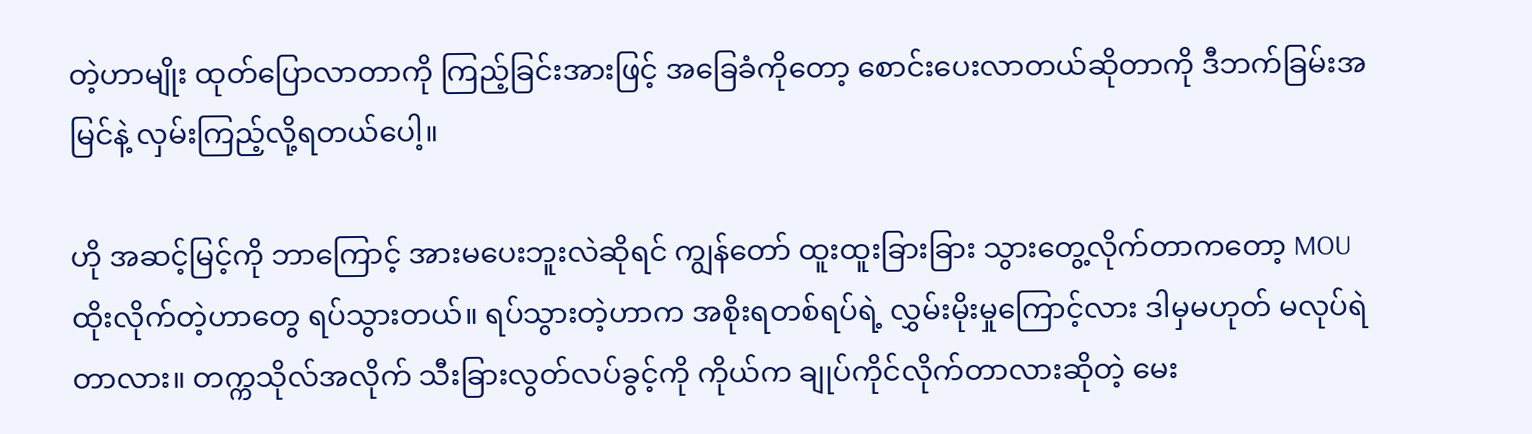တဲ့ဟာမျိုး ထုတ်ပြောလာတာကို ကြည့်ခြင်းအားဖြင့် အခြေခံကိုတော့ စောင်းပေးလာတယ်ဆိုတာကို ဒီဘက်ခြမ်းအမြင်နဲ့ လှမ်းကြည့်လို့ရတယ်ပေါ့။

ဟို အဆင့်မြင့်ကို ဘာကြောင့် အားမပေးဘူးလဲဆိုရင် ကျွန်တော် ထူးထူးခြားခြား သွားတွေ့လိုက်တာကတော့ MOU ထိုးလိုက်တဲ့ဟာတွေ ရပ်သွားတယ်။ ရပ်သွားတဲ့ဟာက အစိုးရတစ်ရပ်ရဲ့ လွှမ်းမိုးမှုကြောင့်လား ဒါမှမဟုတ် မလုပ်ရဲတာလား။ တက္ကသိုလ်အလိုက် သီးခြားလွတ်လပ်ခွင့်ကို ကိုယ်က ချုပ်ကိုင်လိုက်တာလားဆိုတဲ့ မေး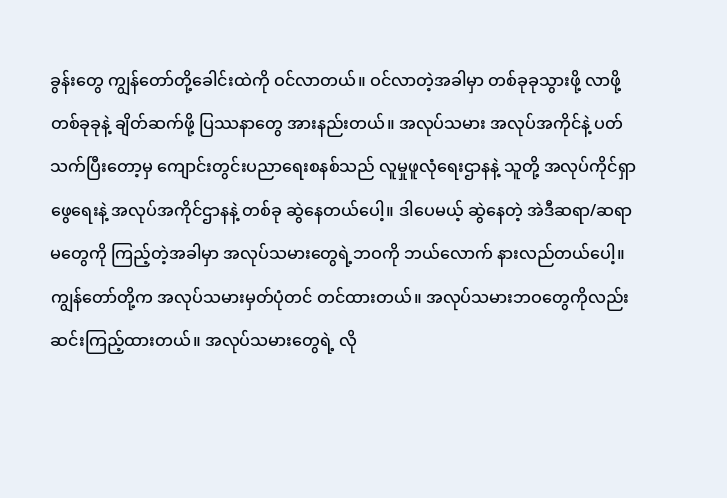ခွန်းတွေ ကျွန်တော်တို့ခေါင်းထဲကို ဝင်လာတယ်။ ဝင်လာတဲ့အခါမှာ တစ်ခုခုသွားဖို့ လာဖို့ တစ်ခုခုနဲ့ ချိတ်ဆက်ဖို့ ပြဿနာတွေ အားနည်းတယ်။ အလုပ်သမား အလုပ်အကိုင်နဲ့ ပတ်သက်ပြီးတော့မှ ကျောင်းတွင်းပညာရေးစနစ်သည် လူမှုဖူလုံရေးဌာနနဲ့ သူတို့ အလုပ်ကိုင်ရှာဖွေရေးနဲ့ အလုပ်အကိုင်ဌာနနဲ့ တစ်ခု ဆွဲနေတယ်ပေါ့။ ဒါပေမယ့် ဆွဲနေတဲ့ အဲဒီဆရာ/ဆရာမတွေကို ကြည့်တဲ့အခါမှာ အလုပ်သမားတွေရဲ့ဘဝကို ဘယ်လောက် နားလည်တယ်ပေါ့။ ကျွန်တော်တို့က အလုပ်သမားမှတ်ပုံတင် တင်ထားတယ်။ အလုပ်သမားဘဝတွေကိုလည်း ဆင်းကြည့်ထားတယ်။ အလုပ်သမားတွေရဲ့ လို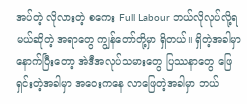အပ်တဲ့ လိုလားတဲ့ စကေး Full Labour ဘယ်လိုလုပ်လို့ရ မယ်ဆိုတဲ့ အရာတွေ ကျွန်တော်တို့မှာ ရှိတယ်။ ရှိတဲ့အခါမှာ နောက်ပြီးတော့ အဲဒီအလုပ်သမားတွေ ပြဿနာတွေ ဖြေရှင်းတဲ့အခါမှာ အဝေးကနေ လာဖြေတဲ့အခါမှာ ဘယ်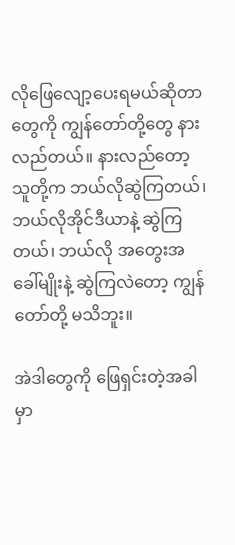လိုဖြေလျော့ပေးရမယ်ဆိုတာတွေကို ကျွန်တော်တို့တွေ နားလည်တယ်။ နားလည်တော့ သူတို့က ဘယ်လိုဆွဲကြတယ်၊ ဘယ်လိုအိုင်ဒီယာနဲ့ ဆွဲကြတယ်၊ ဘယ်လို အတွေးအခေါ်မျိုးနဲ့ ဆွဲကြလဲတော့ ကျွန်တော်တို့ မသိဘူး။

အဲဒါတွေကို ဖြေရှင်းတဲ့အခါမှာ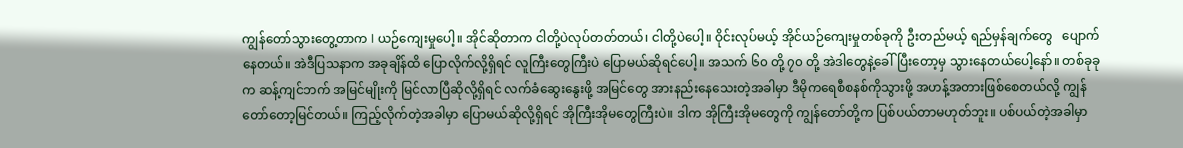ကျွန်တော်သွားတွေ့တာက I ယဉ်ကျေးမှုပေါ့။ အိုင်ဆိုတာက ငါတို့ပဲလုပ်တတ်တယ်၊ ငါတို့ပဲပေါ့။ ဝိုင်းလုပ်မယ့် အိုင်ယဉ်ကျေးမှုတစ်ခုကို ဦးတည်မယ့် ရည်မှန်ချက်တွေ   ပျောက်နေတယ်။ အဲဒီပြသနာက အခုချိန်ထိ ပြောလိုက်လို့ရှိရင် လူကြီးတွေကြီးပဲ ပြောမယ်ဆိုရင်ပေါ့။ အသက် ၆၀ တို့ ၇၀ တို့ အဲဒါတွေနဲ့ခေါ်ပြီးတော့မှ သွားနေတယ်ပေါ့နော်။ တစ်ခုခုက ဆန့်ကျင်ဘက် အမြင်မျိုးကို မြင်လာပြီဆိုလို့ရှိရင် လက်ခံဆွေးနွေးဖို့ အမြင်တွေ အားနည်းနေသေးတဲ့အခါမှာ ဒီမိုကရေစီစနစ်ကိုသွားဖို့ အဟန့်အတားဖြစ်စေတယ်လို့ ကျွန်တော်တော့မြင်တယ်။ ကြည့်လိုက်တဲ့အခါမှာ ပြောမယ်ဆိုလို့ရှိရင် အိုကြီးအိုမတွေကြီးပဲ။ ဒါက အိုကြီးအိုမတွေကို ကျွန်တော်တို့က ပြစ်ပယ်တာမဟုတ်ဘူး။ ပစ်ပယ်တဲ့အခါမှာ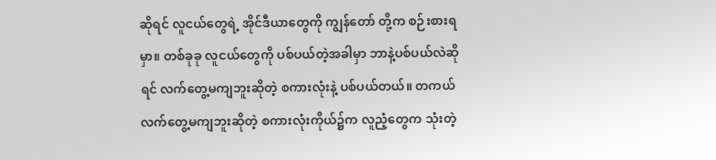ဆိုရင် လူငယ်တွေရဲ့ အိုင်ဒီယာတွေကို ကျွန်တော် တို့က စဉ်းစားရမှာ။ တစ်ခုခု လူငယ်တွေကို ပစ်ပယ်တဲ့အခါမှာ ဘာနဲ့ပစ်ပယ်လဲဆိုရင် လက်တွေ့မကျဘူးဆိုတဲ့ စကားလုံးနဲ့ ပစ်ပယ်တယ်။ တကယ်လက်တွေ့မကျဘူးဆိုတဲ့ စကားလုံးကိုယ်၌က လူညံ့တွေက သုံးတဲ့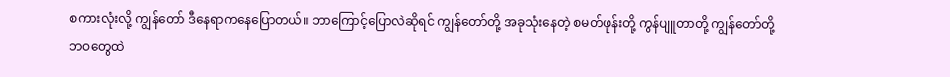စကားလုံးလို့ ကျွန်တော် ဒီနေရာကနေပြောတယ်။ ဘာကြောင့်ပြောလဲဆိုရင် ကျွန်တော်တို့ အခုသုံးနေတဲ့ စမတ်ဖုန်းတို့ ကွန်ပျူတာတို့ ကျွန်တော်တို့ဘဝတွေထဲ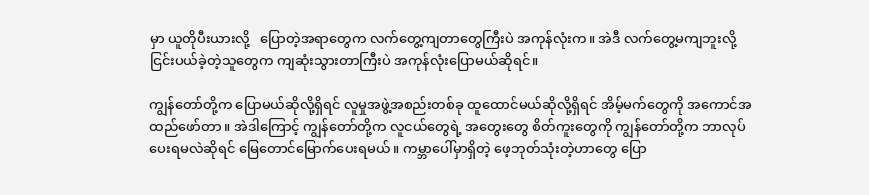မှာ ယူတိုပီးယားလို့   ပြောတဲ့အရာတွေက လက်တွေ့ကျတာတွေကြီးပဲ အကုန်လုံးက။ အဲဒီ လက်တွေ့မကျဘူးလို့ ငြင်းပယ်ခဲ့တဲ့သူတွေက ကျဆုံးသွားတာကြီးပဲ အကုန်လုံးပြောမယ်ဆိုရင်။

ကျွန်တော်တို့က ပြောမယ်ဆိုလို့ရှိရင် လူမှုအဖွဲ့အစည်းတစ်ခု ထူထောင်မယ်ဆိုလို့ရှိရင် အိမ့်မက်တွေကို အကောင်အထည်ဖော်တာ။ အဲဒါကြောင့် ကျွန်တော်တို့က လူငယ်တွေရဲ့ အတွေးတွေ စိတ်ကူးတွေကို ကျွန်တော်တို့က ဘာလုပ်ပေးရမလဲဆိုရင် မြေတောင်မြောက်ပေးရမယ်။ ကမ္ဘာပေါ်မှာရှိတဲ့ ဖေ့ဘုတ်သုံးတဲ့ဟာတွေ ပြော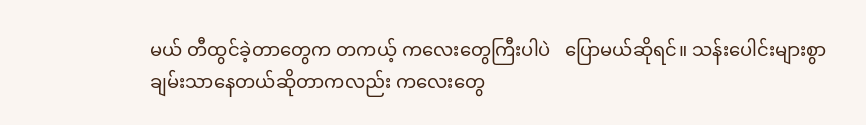မယ် တီထွင်ခဲ့တာတွေက တကယ့် ကလေးတွေကြီးပါပဲ   ပြောမယ်ဆိုရင်။ သန်းပေါင်းများစွာ ချမ်းသာနေတယ်ဆိုတာကလည်း ကလေးတွေ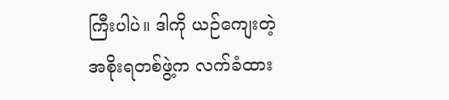ကြီးပါပဲ။ ဒါကို ယဉ်ကျေးတဲ့ အစိုးရတစ်ဖွဲ့က လက်ခံထား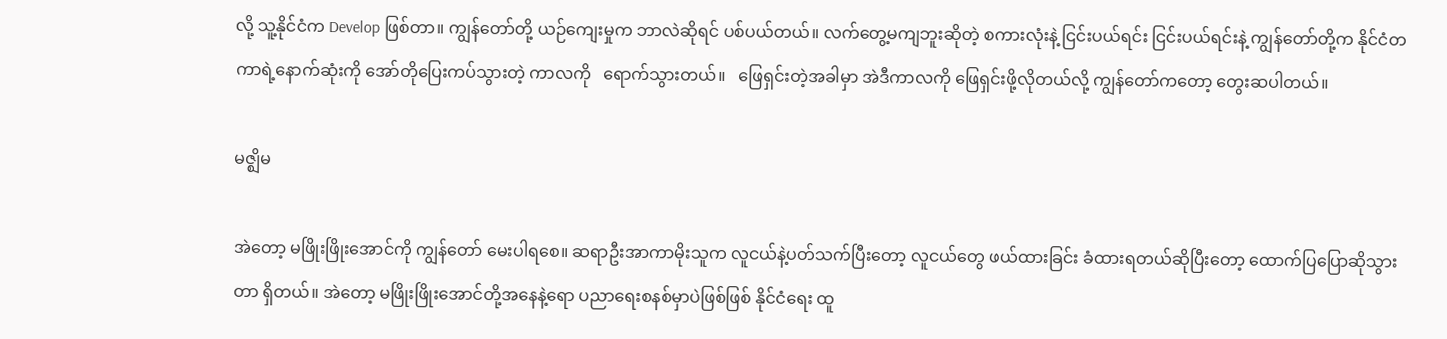လို့ သူ့နိုင်ငံက Develop ဖြစ်တာ။ ကျွန်တော်တို့ ယဉ်ကျေးမှုက ဘာလဲဆိုရင် ပစ်ပယ်တယ်။ လက်တွေ့မကျဘူးဆိုတဲ့ စကားလုံးနဲ့ ငြင်းပယ်ရင်း ငြင်းပယ်ရင်းနဲ့ ကျွန်တော်တို့က နိုင်ငံတကာရဲ့နောက်ဆုံးကို အော်တိုပြေးကပ်သွားတဲ့ ကာလကို   ရောက်သွားတယ်။   ဖြေရှင်းတဲ့အခါမှာ အဲဒီကာလကို ဖြေရှင်းဖို့လိုတယ်လို့ ကျွန်တော်ကတော့ တွေးဆပါတယ်။

မဇ္ဈိမ

အဲတော့ မဖြိုးဖြိုးအောင်ကို ကျွန်တော် မေးပါရစေ။ ဆရာဦးအာကာမိုးသူက လူငယ်နဲ့ပတ်သက်ပြီးတော့ လူငယ်တွေ ဖယ်ထားခြင်း ခံထားရတယ်ဆိုပြီးတော့ ထောက်ပြပြောဆိုသွားတာ ရှိတယ်။ အဲတော့ မဖြိုးဖြိုးအောင်တို့အနေနဲ့ရော ပညာရေးစနစ်မှာပဲဖြစ်ဖြစ် နိုင်ငံရေး ထူ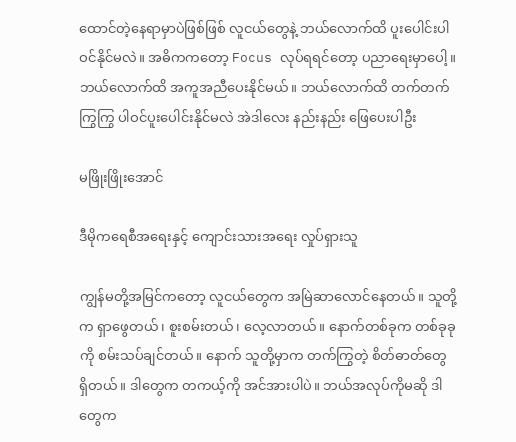ထောင်တဲ့နေရာမှာပဲဖြစ်ဖြစ် လူငယ်တွေနဲ့ ဘယ်လောက်ထိ ပူးပေါင်းပါဝင်နိုင်မလဲ။ အဓိကကတော့ Focus လုပ်ရရင်တော့ ပညာရေးမှာပေါ့။ ဘယ်လောက်ထိ အကူအညီပေးနိုင်မယ်။ ဘယ်လောက်ထိ တက်တက်ကြွကြွ ပါဝင်ပူးပေါင်းနိုင်မလဲ အဲဒါလေး နည်းနည်း ဖြေပေးပါဦး

မဖြိုးဖြိုးအောင်

ဒီမိုကရေစီအရေးနှင့် ကျောင်းသားအရေး လှုပ်ရှားသူ

ကျွန်မတို့အမြင်ကတော့ လူငယ်တွေက အမြဲဆာလောင်နေတယ်။ သူတို့က ရှာဖွေတယ်၊ စူးစမ်းတယ်၊ လေ့လာတယ်။ နောက်တစ်ခုက တစ်ခုခုကို စမ်းသပ်ချင်တယ်။ နောက် သူတို့မှာက တက်ကြွတဲ့ စိတ်ဓာတ်တွေ ရှိတယ်။ ဒါတွေက တကယ့်ကို အင်အားပါပဲ။ ဘယ်အလုပ်ကိုမဆို ဒါတွေက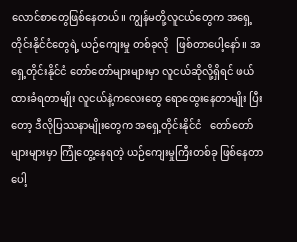လောင်စာတွေဖြစ်နေတယ်။ ကျွန်မတို့လူငယ်တွေက အရှေ့တိုင်းနိုင်ငံတွေရဲ့ ယဉ်ကျေးမှု တစ်ခုလို   ဖြစ်တာပေါ့နော်။ အရှေ့တိုင်းနိုင်ငံ တော်တော်များများမှာ လူငယ်ဆိုလို့ရှိရင် ဖယ်ထားခံရတာမျိုး လူငယ်နဲ့ကလေးတွေ ရောထွေးနေတာမျိုး ပြီးတော့ ဒီလိုပြဿနာမျိုးတွေက အရှေ့တိုင်းနိုင်ငံ   တော်တော် များများမှာ ကြုံတွေ့နေရတဲ့ ယဉ်ကျေးမှုကြီးတစ်ခု ဖြစ်နေတာပေါ့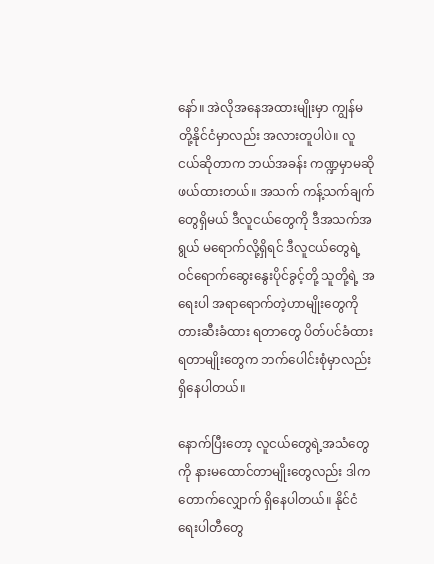နော်။ အဲလိုအနေအထားမျိုးမှာ ကျွန်မတို့နိုင်ငံမှာလည်း အလားတူပါပဲ။ လူငယ်ဆိုတာက ဘယ်အခန်း ကဏ္ဍမှာမဆို ဖယ်ထားတယ်။ အသက် ကန့်သက်ချက်တွေရှိမယ် ဒီလူငယ်တွေကို ဒီအသက်အရွယ် မရောက်လို့ရှိရင် ဒီလူငယ်တွေရဲ့ ဝင်ရောက်ဆွေးနွေးပိုင်ခွင့်တို့ သူတို့ရဲ့ အရေးပါ အရာရောက်တဲ့ဟာမျိုးတွေကို တားဆီးခံထား ရတာတွေ ပိတ်ပင်ခံထားရတာမျိုးတွေက ဘက်ပေါင်းစုံမှာလည်း ရှိနေပါတယ်။

နောက်ပြီးတော့ လူငယ်တွေရဲ့အသံတွေကို နားမထောင်တာမျိုးတွေလည်း ဒါက တောက်လျှောက် ရှိနေပါတယ်။ နိုင်ငံရေးပါတီတွေ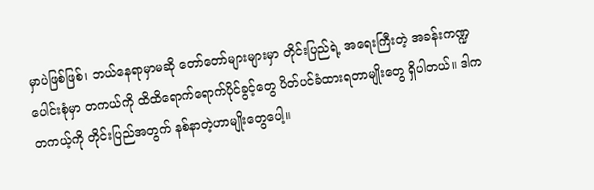မှာပဲဖြစ်ဖြစ်၊ ဘယ်နေရာမှာမဆို တော်တော်များများမှာ တိုင်းပြည်ရဲ့ အရေးကြီးတဲ့ အခန်းကဏ္ဍပေါင်းစုံမှာ တကယ်ကို ထိထိရောက်ရောက်ပိုင်ခွင့်တွေ ပိတ်ပင်ခံထားရတာမျိုးတွေ ရှိပါတယ်။ ဒါက တကယ့်ကို တိုင်းပြည်အတွက် နစ်နာတဲ့ဟာမျိုးတွေပေါ့။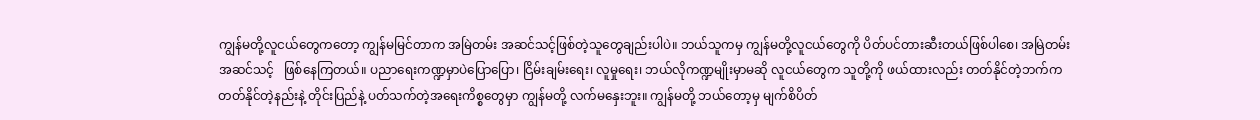ကျွန်မတို့လူငယ်တွေကတော့ ကျွန်မမြင်တာက အမြဲတမ်း အဆင်သင့်ဖြစ်တဲ့သူတွေချည်းပါပဲ။ ဘယ်သူကမှ ကျွန်မတို့လူငယ်တွေကို ပိတ်ပင်တားဆီးတယ်ဖြစ်ပါစေ၊ အမြဲတမ်း အဆင်သင့်   ဖြစ်နေကြတယ်။ ပညာရေးကဏ္ဍမှာပဲပြောပြော၊ ငြိမ်းချမ်းရေး၊ လူမှုရေး၊ ဘယ်လိုကဏ္ဍမျိုးမှာမဆို လူငယ်တွေက သူတို့ကို ဖယ်ထားလည်း တတ်နိုင်တဲ့ဘက်က တတ်နိုင်တဲ့နည်းနဲ့ တိုင်းပြည်နဲ့ ပတ်သက်တဲ့အရေးကိစ္စတွေမှာ ကျွန်မတို့ လက်မနှေးဘူး။ ကျွန်မတို့ ဘယ်တော့မှ မျက်စိပိတ်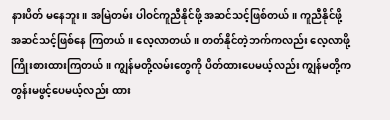နားပိတ် မနေဘူး။ အမြဲတမ်း ပါဝင်ကူညီနိုင်ဖို့ အဆင်သင့်ဖြစ်တယ်။ ကူညီနိုင်ဖို့ အဆင်သင့်ဖြစ်နေ ကြတယ်။ လေ့လာတယ်။ တတ်နိုင်တဲ့ဘက်ကလည်း လေ့လာဖို့ ကြိုးစားထားကြတယ်။ ကျွန်မတို့လမ်းတွေကို ပိတ်ထားပေမယ့်လည်း ကျွန်မတို့က တွန်းမဖွင့်ပေမယ့်လည်း ထား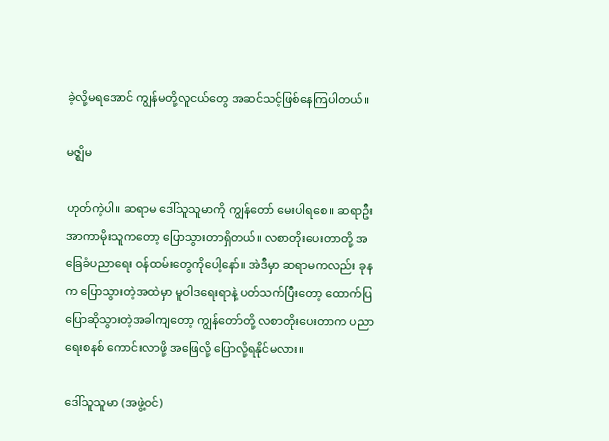ခဲ့လို့မရအောင် ကျွန်မတို့လူငယ်တွေ အဆင်သင့်ဖြစ်နေကြပါတယ်။

မဇ္ဈိမ

ဟုတ်ကဲ့ပါ။ ဆရာမ ဒေါ်သူသူမာကို ကျွန်တော် မေးပါရစေ။ ဆရာဦးအာကာမိုးသူကတော့ ပြောသွားတာရှိတယ်။ လစာတိုးပေးတာတို့ အခြေခံပညာရေး ဝန်ထမ်းတွေကိုပေါ့နော်။ အဲဒီမှာ ဆရာမကလည်း ခုနက ပြောသွားတဲ့အထဲမှာ မူဝါဒရေးရာနဲ့ ပတ်သက်ပြီးတော့ ထောက်ပြ ပြောဆိုသွားတဲ့အခါကျတော့ ကျွန်တော်တို့ လစာတိုးပေးတာက ပညာရေးစနစ် ကောင်းလာဖို့ အဖြေလို့ ပြောလို့ရနိုင်မလား။

ဒေါ်သူသူမာ (အဖွဲ့ဝင်)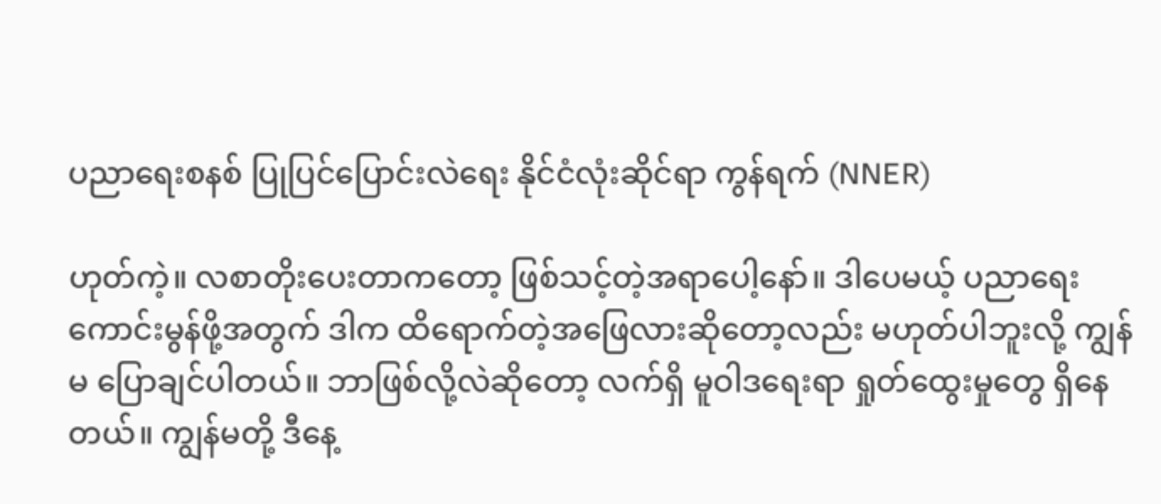ပညာရေးစနစ် ပြုပြင်ပြောင်းလဲရေး နိုင်ငံလုံးဆိုင်ရာ ကွန်ရက် (NNER)

ဟုတ်ကဲ့။ လစာတိုးပေးတာကတော့ ဖြစ်သင့်တဲ့အရာပေါ့နော်။ ဒါပေမယ့် ပညာရေးကောင်းမွန်ဖို့အတွက် ဒါက ထိရောက်တဲ့အဖြေလားဆိုတော့လည်း မဟုတ်ပါဘူးလို့ ကျွန်မ ပြောချင်ပါတယ်။ ဘာဖြစ်လို့လဲဆိုတော့ လက်ရှိ မူဝါဒရေးရာ ရှုတ်ထွေးမှုတွေ ရှိနေတယ်။ ကျွန်မတို့ ဒီနေ့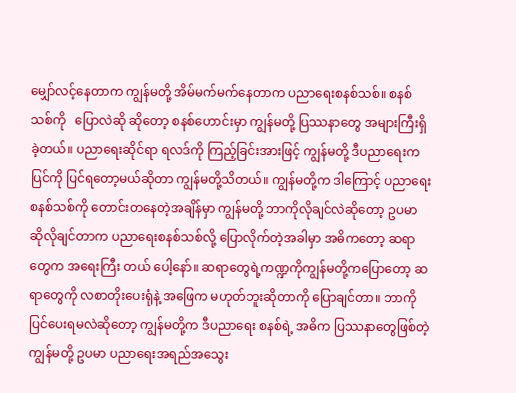မျှော်လင့်နေတာက ကျွန်မတို့ အိမ်မက်မက်နေတာက ပညာရေးစနစ်သစ်။ စနစ်သစ်ကို   ပြောလဲဆို ဆိုတော့ စနစ်ဟောင်းမှာ ကျွန်မတို့ ပြဿနာတွေ အများကြီးရှိခဲ့တယ်။ ပညာရေးဆိုင်ရာ ရလဒ်ကို ကြည့်ခြင်းအားဖြင့် ကျွန်မတို့ ဒီပညာရေးက ပြင်ကို ပြင်ရတော့မယ်ဆိုတာ ကျွန်မတို့သိတယ်။ ကျွန်မတို့က ဒါကြောင့် ပညာရေးစနစ်သစ်ကို တောင်းတနေတဲ့အချိန်မှာ ကျွန်မတို့ ဘာကိုလိုချင်လဲဆိုတော့ ဥပမာ ဆိုလိုချင်တာက ပညာရေးစနစ်သစ်လို့ ပြောလိုက်တဲ့အခါမှာ အဓိကတော့ ဆရာတွေက အရေးကြီး တယ် ပေါ့နော်။ ဆရာတွေရဲ့ကဏ္ဍကိုကျွန်မတို့ကပြောတော့ ဆရာတွေကို လစာတိုးပေးရုံနဲ့ အဖြေက မဟုတ်ဘူးဆိုတာကို ပြောချင်တာ။ ဘာကိုပြင်ပေးရမလဲဆိုတော့ ကျွန်မတို့က ဒီပညာရေး စနစ်ရဲ့ အဓိက ပြဿနာတွေဖြစ်တဲ့ ကျွန်မတို့ ဥပမာ ပညာရေးအရည်အသွေး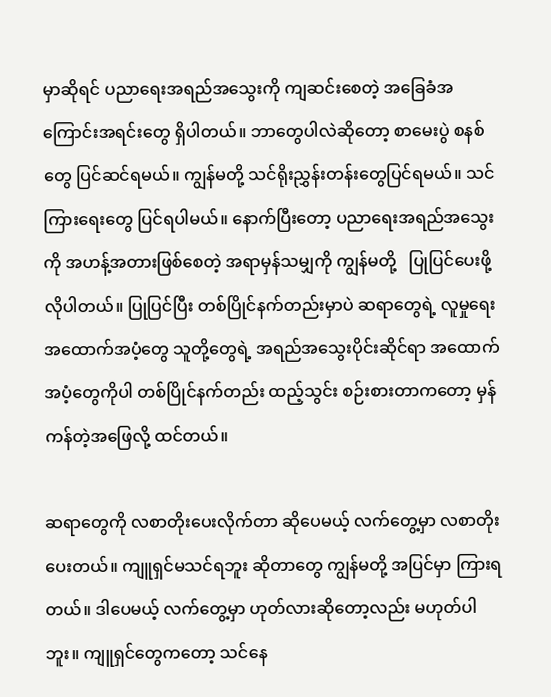မှာဆိုရင် ပညာရေးအရည်အသွေးကို ကျဆင်းစေတဲ့ အခြေခံအကြောင်းအရင်းတွေ ရှိပါတယ်။ ဘာတွေပါလဲဆိုတော့ စာမေးပွဲ စနစ်တွေ ပြင်ဆင်ရမယ်။ ကျွန်မတို့ သင်ရိုးညွှန်းတန်းတွေပြင်ရမယ်။ သင်ကြားရေးတွေ ပြင်ရပါမယ်။ နောက်ပြီးတော့ ပညာရေးအရည်အသွေးကို အဟန့်အတားဖြစ်စေတဲ့ အရာမှန်သမျှကို ကျွန်မတို့   ပြုပြင်ပေးဖို့ လိုပါတယ်။ ပြုပြင်ပြီး တစ်ပြိုင်နက်တည်းမှာပဲ ဆရာတွေရဲ့ လူမှုရေး အထောက်အပံ့တွေ သူတို့တွေရဲ့ အရည်အသွေးပိုင်းဆိုင်ရာ အထောက်အပံ့တွေကိုပါ တစ်ပြိုင်နက်တည်း ထည့်သွင်း စဉ်းစားတာကတော့ မှန်ကန်တဲ့အဖြေလို့ ထင်တယ်။

ဆရာတွေကို လစာတိုးပေးလိုက်တာ ဆိုပေမယ့် လက်တွေ့မှာ လစာတိုးပေးတယ်။ ကျူရှင်မသင်ရဘူး ဆိုတာတွေ ကျွန်မတို့ အပြင်မှာ ကြားရတယ်။ ဒါပေမယ့် လက်တွေ့မှာ ဟုတ်လားဆိုတော့လည်း မဟုတ်ပါဘူး။ ကျူရှင်တွေကတော့ သင်နေ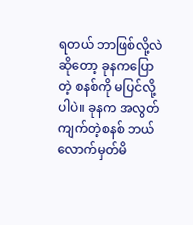ရတယ် ဘာဖြစ်လို့လဲဆိုတော့ ခုနကပြောတဲ့ စနစ်ကို မပြင်လို့ပါပဲ။ ခုနက အလွတ်ကျက်တဲ့စနစ် ဘယ်လောက်မှတ်မိ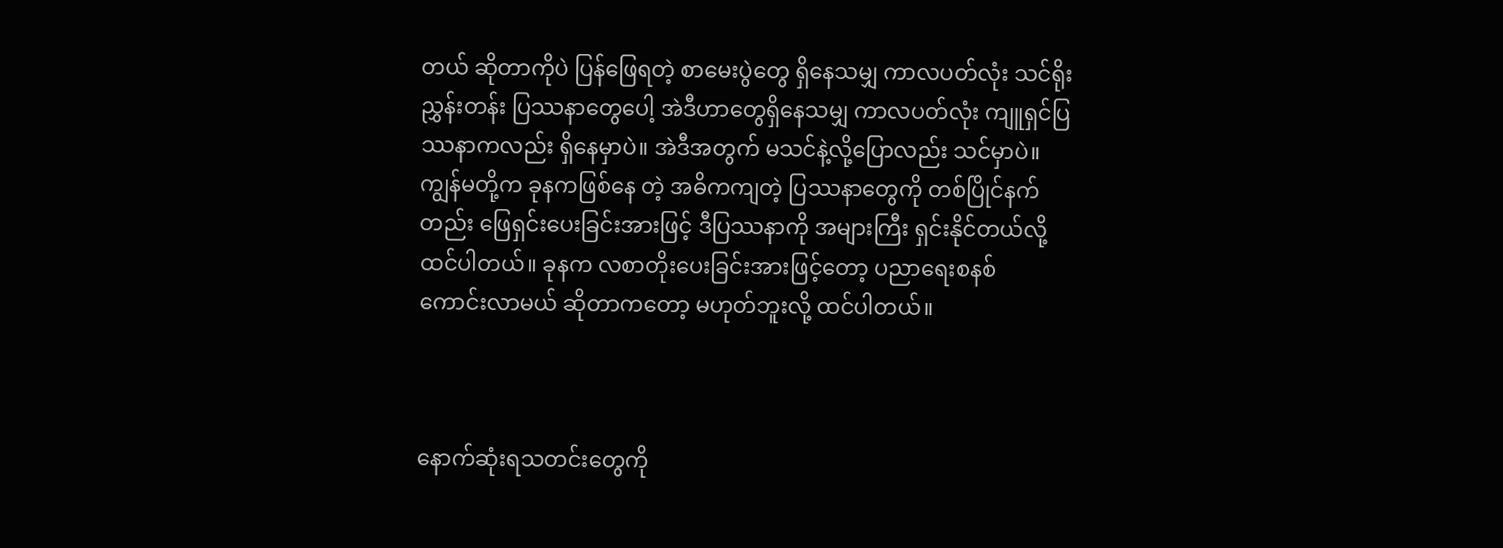တယ် ဆိုတာကိုပဲ ပြန်ဖြေရတဲ့ စာမေးပွဲတွေ ရှိနေသမျှ ကာလပတ်လုံး သင်ရိုးညွှန်းတန်း ပြဿနာတွေပေါ့ အဲဒီဟာတွေရှိနေသမျှ ကာလပတ်လုံး ကျူရှင်ပြဿနာကလည်း ရှိနေမှာပဲ။ အဲဒီအတွက် မသင်နဲ့လို့ပြောလည်း သင်မှာပဲ။ ကျွန်မတို့က ခုနကဖြစ်နေ တဲ့ အဓိကကျတဲ့ ပြဿနာတွေကို တစ်ပြိုင်နက်တည်း ဖြေရှင်းပေးခြင်းအားဖြင့် ဒီပြဿနာကို အများကြီး ရှင်းနိုင်တယ်လို့ ထင်ပါတယ်။ ခုနက လစာတိုးပေးခြင်းအားဖြင့်တော့ ပညာရေးစနစ်   ကောင်းလာမယ် ဆိုတာကတော့ မဟုတ်ဘူးလို့ ထင်ပါတယ်။



နောက်ဆုံးရသတင်းတွေကို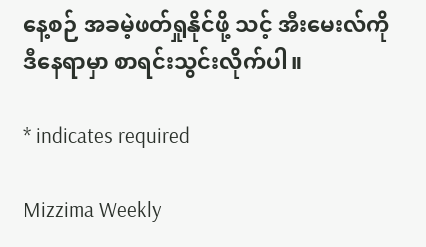နေ့စဉ် အခမဲ့ဖတ်ရှုနိုင်ဖို့ သင့် အီးမေးလ်ကို ဒီနေရာမှာ စာရင်းသွင်းလိုက်ပါ။

* indicates required

Mizzima Weekly